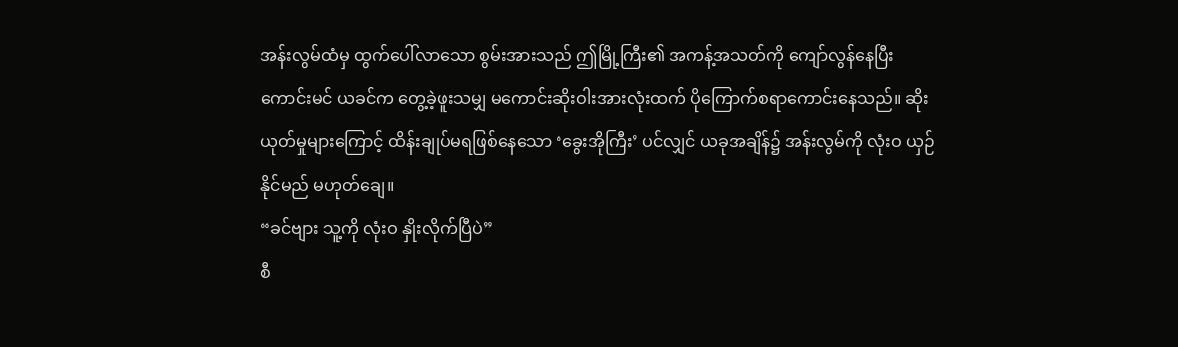အန်းလွမ်ထံမှ ထွက်ပေါ်လာသော စွမ်းအားသည် ဤမြို့ကြီး၏ အကန့်အသတ်ကို ကျော်လွန်နေပြီး ကောင်းမင် ယခင်က တွေ့ခဲ့ဖူးသမျှ မကောင်းဆိုးဝါးအားလုံးထက် ပိုကြောက်စရာကောင်းနေသည်။ ဆိုးယုတ်မှုများကြောင့် ထိန်းချုပ်မရဖြစ်နေသော ‘ခွေးအိုကြီး’ ပင်လျှင် ယခုအချိန်၌ အန်းလွမ်ကို လုံးဝ ယှဉ်နိုင်မည် မဟုတ်ချေ။
“ခင်ဗျား သူ့ကို လုံးဝ နှိုးလိုက်ပြီပဲ”
စီ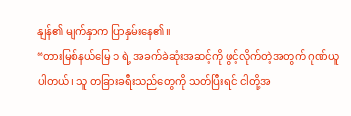နျန်၏ မျက်နှာက ပြာနှမ်းနေ၏။
“တားမြစ်နယ်မြေ ၁ ရဲ့ အခက်ခဲဆုံးအဆင့်ကို ဖွင့်လိုက်တဲ့အတွက် ဂုဏ်ယူပါတယ်၊ သူ တခြားခရီးသည်တွေကို သတ်ပြီးရင် ငါတို့အ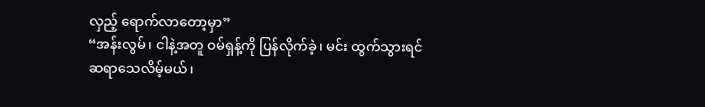လှည့် ရောက်လာတော့မှာ”
“အန်းလွမ်၊ ငါနဲ့အတူ ဝမ်ရှန့်ကို ပြန်လိုက်ခဲ့၊ မင်း ထွက်သွားရင် ဆရာသေလိမ့်မယ်၊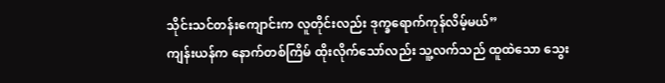သိုင်းသင်တန်းကျောင်းက လူတိုင်းလည်း ဒုက္ခရောက်ကုန်လိမ့်မယ်”
ကျန်းယန်က နောက်တစ်ကြိမ် ထိုးလိုက်သော်လည်း သူ့လက်သည် ထူထဲသော သွေး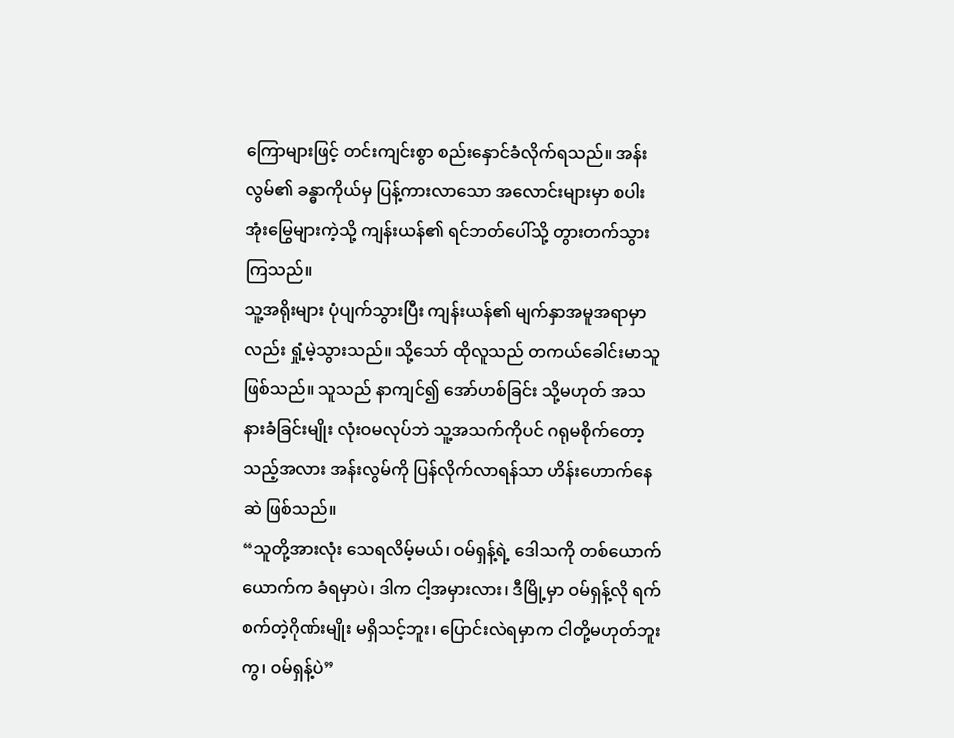ကြောများဖြင့် တင်းကျင်းစွာ စည်းနှောင်ခံလိုက်ရသည်။ အန်းလွမ်၏ ခန္ဓာကိုယ်မှ ပြန့်ကားလာသော အလောင်းများမှာ စပါးအုံးမြွေများကဲ့သို့ ကျန်းယန်၏ ရင်ဘတ်ပေါ်သို့ တွားတက်သွားကြသည်။
သူ့အရိုးများ ပုံပျက်သွားပြီး ကျန်းယန်၏ မျက်နှာအမူအရာမှာလည်း ရှုံ့မဲ့သွားသည်။ သို့သော် ထိုလူသည် တကယ်ခေါင်းမာသူဖြစ်သည်။ သူသည် နာကျင်၍ အော်ဟစ်ခြင်း သို့မဟုတ် အသနားခံခြင်းမျိုး လုံးဝမလုပ်ဘဲ သူ့အသက်ကိုပင် ဂရုမစိုက်တော့သည့်အလား အန်းလွမ်ကို ပြန်လိုက်လာရန်သာ ဟိန်းဟောက်နေဆဲ ဖြစ်သည်။
“သူတို့အားလုံး သေရလိမ့်မယ်၊ ဝမ်ရှန့်ရဲ့ ဒေါသကို တစ်ယောက်ယောက်က ခံရမှာပဲ၊ ဒါက ငါ့အမှားလား၊ ဒီမြို့မှာ ဝမ်ရှန့်လို ရက်စက်တဲ့ဂိုဏ်းမျိုး မရှိသင့်ဘူး၊ ပြောင်းလဲရမှာက ငါတို့မဟုတ်ဘူးကွ၊ ဝမ်ရှန့်ပဲ”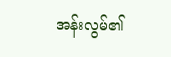အန်းလွမ်၏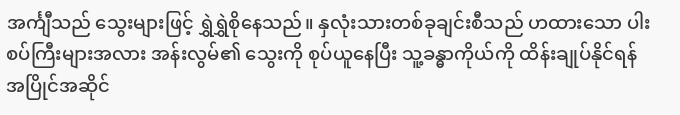အင်္ကျီသည် သွေးများဖြင့် ရွှဲရွှဲစိုနေသည်။ နှလုံးသားတစ်ခုချင်းစီသည် ဟထားသော ပါးစပ်ကြီးများအလား အန်းလွမ်၏ သွေးကို စုပ်ယူနေပြီး သူ့ခန္ဓာကိုယ်ကို ထိန်းချုပ်နိုင်ရန် အပြိုင်အဆိုင်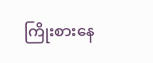ကြိုးစားနေ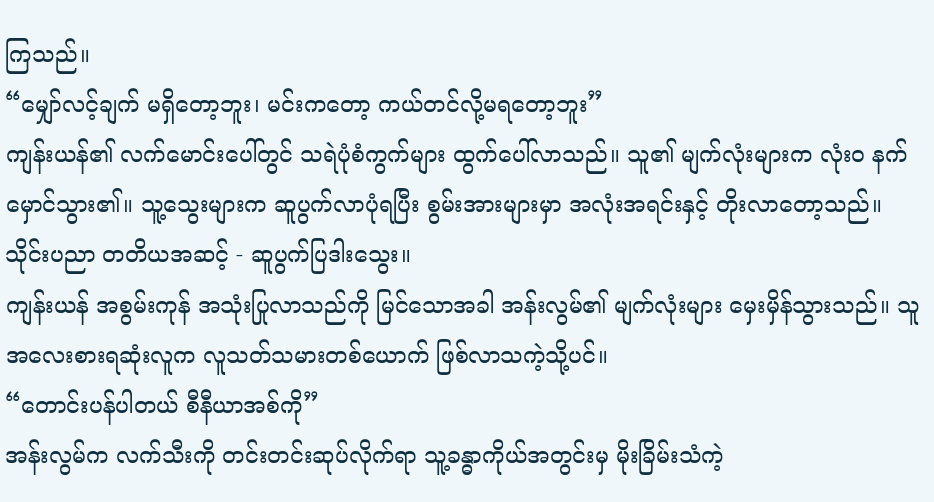ကြသည်။
“မျှော်လင့်ချက် မရှိတော့ဘူး၊ မင်းကတော့ ကယ်တင်လို့မရတော့ဘူး”
ကျန်းယန်၏ လက်မောင်းပေါ်တွင် သရဲပုံစံကွက်များ ထွက်ပေါ်လာသည်။ သူ၏ မျက်လုံးများက လုံးဝ နက်မှောင်သွား၏။ သူ့သွေးများက ဆူပွက်လာပုံရပြီး စွမ်းအားများမှာ အလုံးအရင်းနှင့် တိုးလာတော့သည်။
သိုင်းပညာ တတိယအဆင့် - ဆူပွက်ပြဒါးသွေး။
ကျန်းယန် အစွမ်းကုန် အသုံးပြုလာသည်ကို မြင်သောအခါ အန်းလွမ်၏ မျက်လုံးများ မှေးမှိန်သွားသည်။ သူ အလေးစားရဆုံးလူက လူသတ်သမားတစ်ယောက် ဖြစ်လာသကဲ့သို့ပင်။
“တောင်းပန်ပါတယ် စီနီယာအစ်ကို”
အန်းလွမ်က လက်သီးကို တင်းတင်းဆုပ်လိုက်ရာ သူ့ခန္ဓာကိုယ်အတွင်းမှ မိုးခြိမ်းသံကဲ့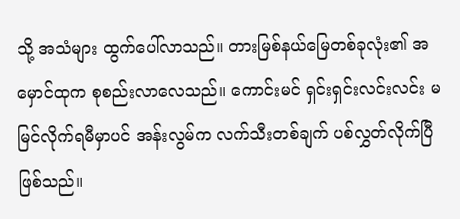သို့ အသံများ ထွက်ပေါ်လာသည်။ တားမြစ်နယ်မြေတစ်ခုလုံး၏ အမှောင်ထုက စုစည်းလာလေသည်။ ကောင်းမင် ရှင်းရှင်းလင်းလင်း မမြင်လိုက်ရမီမှာပင် အန်းလွမ်က လက်သီးတစ်ချက် ပစ်လွှတ်လိုက်ပြီ ဖြစ်သည်။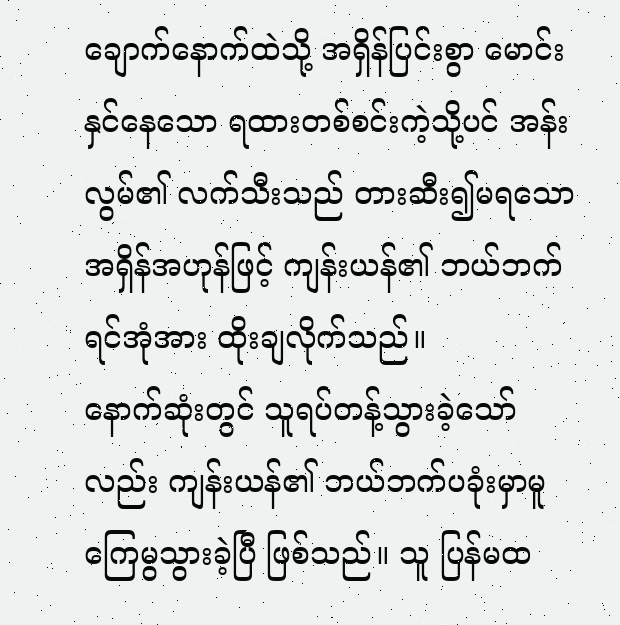ချောက်နောက်ထဲသို့ အရှိန်ပြင်းစွာ မောင်းနှင်နေသော ရထားတစ်စင်းကဲ့သို့ပင် အန်းလွမ်၏ လက်သီးသည် တားဆီး၍မရသော အရှိန်အဟုန်ဖြင့် ကျန်းယန်၏ ဘယ်ဘက်ရင်အုံအား ထိုးချလိုက်သည်။
နောက်ဆုံးတွင် သူရပ်တန့်သွားခဲ့သော်လည်း ကျန်းယန်၏ ဘယ်ဘက်ပခုံးမှာမူ ကြေမွသွားခဲ့ပြီ ဖြစ်သည်။ သူ ပြန်မထ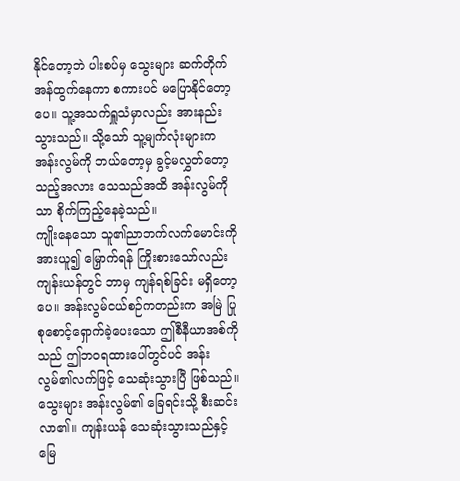နိုင်တော့ဘဲ ပါးစပ်မှ သွေးများ ဆက်တိုက်အန်ထွက်နေကာ စကားပင် မပြောနိုင်တော့ပေ။ သူ့အသက်ရှူသံမှာလည်း အားနည်းသွားသည်။ သို့သော် သူ့မျက်လုံးများက အန်းလွမ်ကို ဘယ်တော့မှ ခွင့်မလွှတ်တော့သည့်အလား သေသည်အထိ အန်းလွမ်ကိုသာ စိုက်ကြည့်နေခဲ့သည်။
ကျိုးနေသော သူ၏ညာဘက်လက်မောင်းကို အားယူ၍ မြှောက်ရန် ကြိုးစားသော်လည်း ကျန်းယန်တွင် ဘာမှ ကျန်ရစ်ခြင်း မရှိတော့ပေ။ အန်းလွမ်ငယ်စဉ်ကတည်းက အမြဲ ပြုစုစောင့်ရှောက်ခဲ့ပေးသော ဤစီနီယာအစ်ကိုသည် ဤဘဝရထားပေါ်တွင်ပင် အန်းလွမ်၏လက်ဖြင့် သေဆုံးသွားပြီ ဖြစ်သည်။
သွေးများ အန်းလွမ်၏ ခြေရင်းသို့ စီးဆင်းလာ၏။ ကျန်းယန် သေဆုံးသွားသည်နှင့် မြေ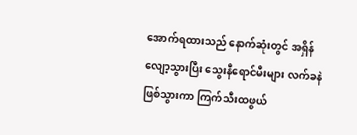အောက်ရထားသည် နောက်ဆုံးတွင် အရှိန်လျော့သွားပြီး သွေးနီရောင်မီးများ လက်ခနဲဖြစ်သွားကာ ကြက်သီးထဖွယ်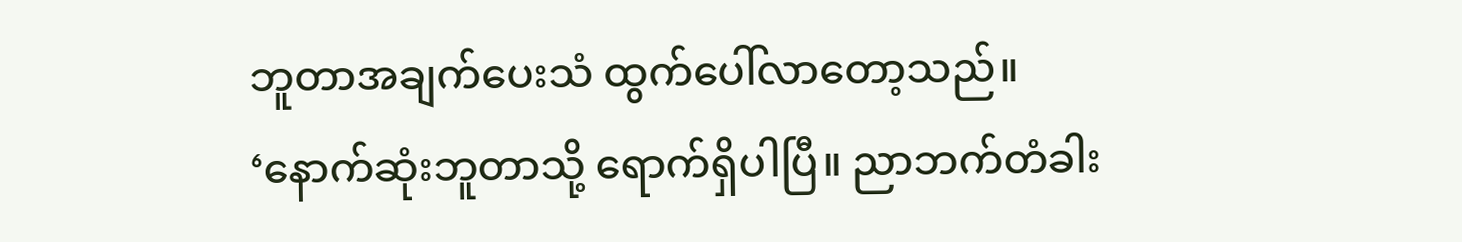ဘူတာအချက်ပေးသံ ထွက်ပေါ်လာတော့သည်။
‘နောက်ဆုံးဘူတာသို့ ရောက်ရှိပါပြီ။ ညာဘက်တံခါး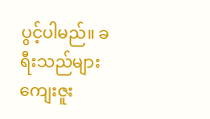ပွင့်ပါမည်။ ခရီးသည်များ ကျေးဇူး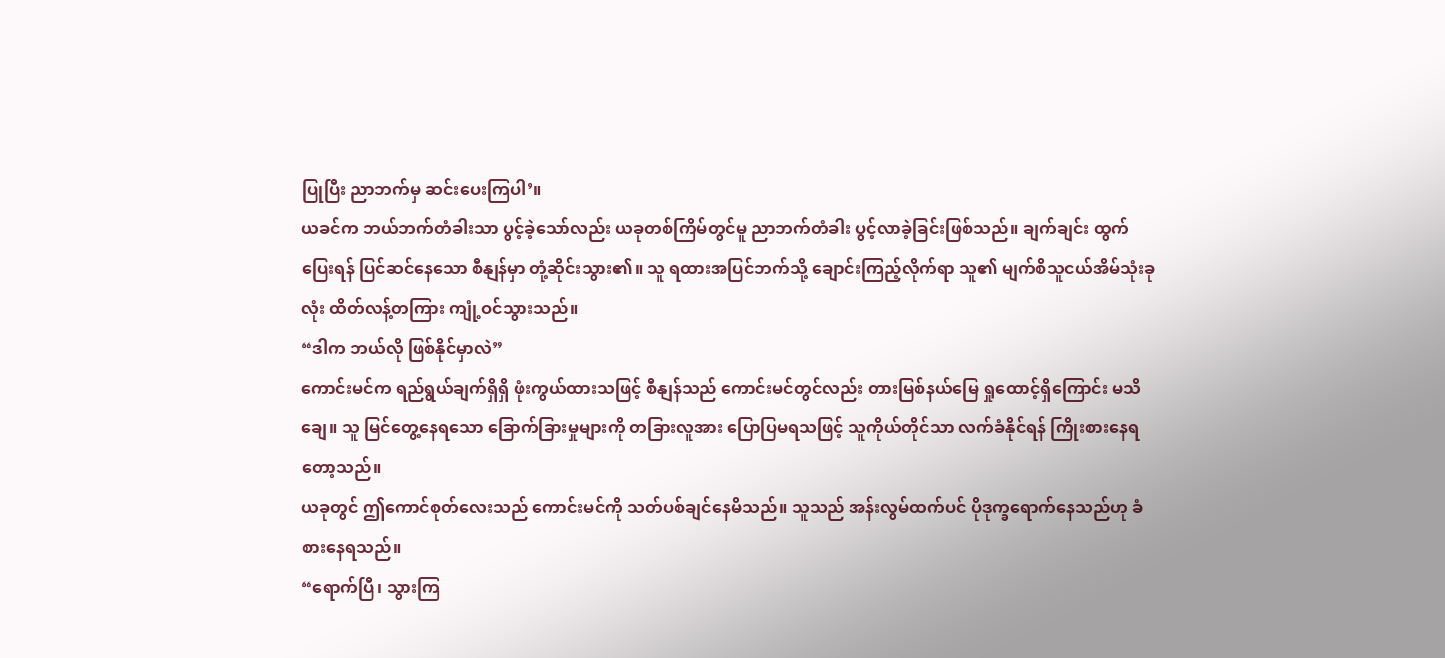ပြုပြီး ညာဘက်မှ ဆင်းပေးကြပါ’။
ယခင်က ဘယ်ဘက်တံခါးသာ ပွင့်ခဲ့သော်လည်း ယခုတစ်ကြိမ်တွင်မူ ညာဘက်တံခါး ပွင့်လာခဲ့ခြင်းဖြစ်သည်။ ချက်ချင်း ထွက်ပြေးရန် ပြင်ဆင်နေသော စီနျန်မှာ တုံ့ဆိုင်းသွား၏။ သူ ရထားအပြင်ဘက်သို့ ချောင်းကြည့်လိုက်ရာ သူ၏ မျက်စိသူငယ်အိမ်သုံးခုလုံး ထိတ်လန့်တကြား ကျုံ့ဝင်သွားသည်။
“ဒါက ဘယ်လို ဖြစ်နိုင်မှာလဲ”
ကောင်းမင်က ရည်ရွယ်ချက်ရှိရှိ ဖုံးကွယ်ထားသဖြင့် စီနျန်သည် ကောင်းမင်တွင်လည်း တားမြစ်နယ်မြေ ရှုထောင့်ရှိကြောင်း မသိချေ။ သူ မြင်တွေ့နေရသော ခြောက်ခြားမှုများကို တခြားလူအား ပြောပြမရသဖြင့် သူကိုယ်တိုင်သာ လက်ခံနိုင်ရန် ကြိုးစားနေရတော့သည်။
ယခုတွင် ဤကောင်စုတ်လေးသည် ကောင်းမင်ကို သတ်ပစ်ချင်နေမိသည်။ သူသည် အန်းလွမ်ထက်ပင် ပိုဒုက္ခရောက်နေသည်ဟု ခံစားနေရသည်။
“ရောက်ပြီ၊ သွားကြ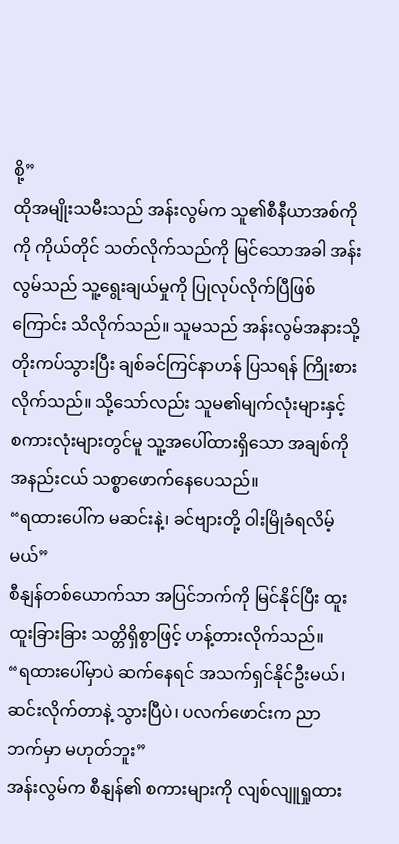စို့”
ထိုအမျိုးသမီးသည် အန်းလွမ်က သူ၏စီနီယာအစ်ကိုကို ကိုယ်တိုင် သတ်လိုက်သည်ကို မြင်သောအခါ အန်းလွမ်သည် သူ့ရွေးချယ်မှုကို ပြုလုပ်လိုက်ပြီဖြစ်ကြောင်း သိလိုက်သည်။ သူမသည် အန်းလွမ်အနားသို့ တိုးကပ်သွားပြီး ချစ်ခင်ကြင်နာဟန် ပြသရန် ကြိုးစားလိုက်သည်။ သို့သော်လည်း သူမ၏မျက်လုံးများနှင့် စကားလုံးများတွင်မူ သူ့အပေါ်ထားရှိသော အချစ်ကို အနည်းငယ် သစ္စာဖောက်နေပေသည်။
“ရထားပေါ်က မဆင်းနဲ့၊ ခင်ဗျားတို့ ဝါးမြိုခံရလိမ့်မယ်”
စီနျန်တစ်ယောက်သာ အပြင်ဘက်ကို မြင်နိုင်ပြီး ထူးထူးခြားခြား သတ္တိရှိစွာဖြင့် ဟန့်တားလိုက်သည်။
“ရထားပေါ်မှာပဲ ဆက်နေရင် အသက်ရှင်နိုင်ဦးမယ်၊ ဆင်းလိုက်တာနဲ့ သွားပြီပဲ၊ ပလက်ဖောင်းက ညာဘက်မှာ မဟုတ်ဘူး”
အန်းလွမ်က စီနျန်၏ စကားများကို လျစ်လျူရှုထား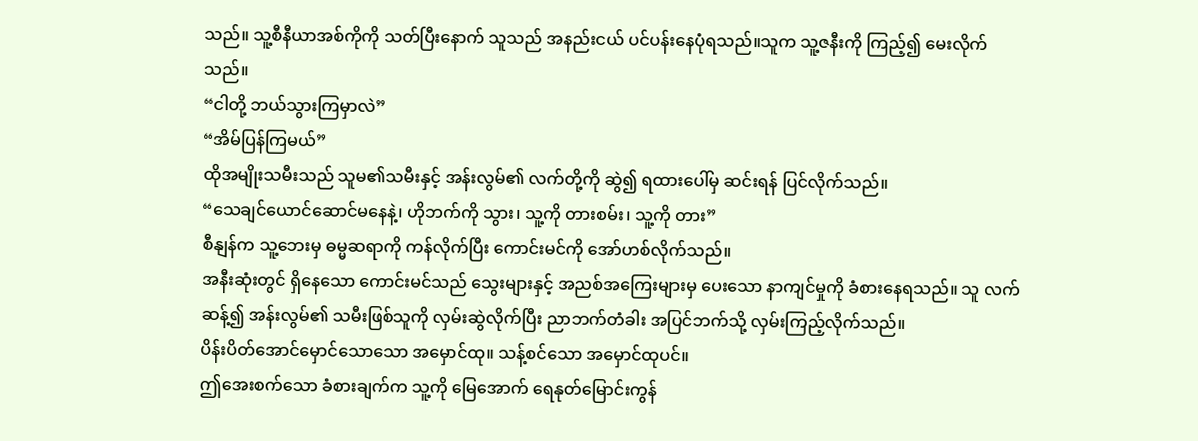သည်။ သူ့စီနီယာအစ်ကိုကို သတ်ပြီးနောက် သူသည် အနည်းငယ် ပင်ပန်းနေပုံရသည်။သူက သူ့ဇနီးကို ကြည့်၍ မေးလိုက်သည်။
“ငါတို့ ဘယ်သွားကြမှာလဲ”
“အိမ်ပြန်ကြမယ်”
ထိုအမျိုးသမီးသည် သူမ၏သမီးနှင့် အန်းလွမ်၏ လက်တို့ကို ဆွဲ၍ ရထားပေါ်မှ ဆင်းရန် ပြင်လိုက်သည်။
“သေချင်ယောင်ဆောင်မနေနဲ့၊ ဟိုဘက်ကို သွား၊ သူ့ကို တားစမ်း၊ သူ့ကို တား”
စီနျန်က သူ့ဘေးမှ ဓမ္မဆရာကို ကန်လိုက်ပြီး ကောင်းမင်ကို အော်ဟစ်လိုက်သည်။
အနီးဆုံးတွင် ရှိနေသော ကောင်းမင်သည် သွေးများနှင့် အညစ်အကြေးများမှ ပေးသော နာကျင်မှုကို ခံစားနေရသည်။ သူ လက်ဆန့်၍ အန်းလွမ်၏ သမီးဖြစ်သူကို လှမ်းဆွဲလိုက်ပြီး ညာဘက်တံခါး အပြင်ဘက်သို့ လှမ်းကြည့်လိုက်သည်။
ပိန်းပိတ်အောင်မှောင်သောသော အမှောင်ထု။ သန့်စင်သော အမှောင်ထုပင်။
ဤအေးစက်သော ခံစားချက်က သူ့ကို မြေအောက် ရေနုတ်မြောင်းကွန်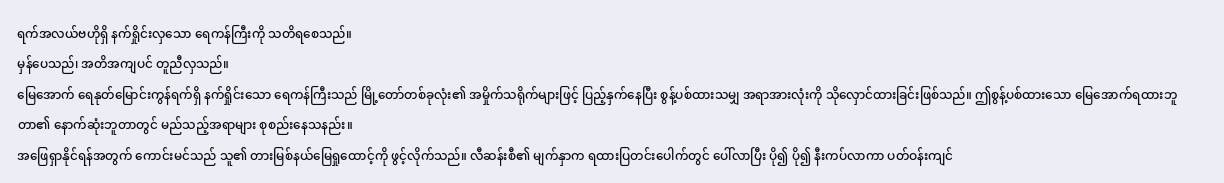ရက်အလယ်ဗဟိုရှိ နက်ရှိုင်းလှသော ရေကန်ကြီးကို သတိရစေသည်။
မှန်ပေသည်၊ အတိအကျပင် တူညီလှသည်။
မြေအောက် ရေနုတ်မြောင်းကွန်ရက်ရှိ နက်ရှိုင်းသော ရေကန်ကြီးသည် မြို့တော်တစ်ခုလုံး၏ အမှိုက်သရိုက်များဖြင့် ပြည့်နှက်နေပြီး စွန့်ပစ်ထားသမျှ အရာအားလုံးကို သိုလှောင်ထားခြင်းဖြစ်သည်။ ဤစွန့်ပစ်ထားသော မြေအောက်ရထားဘူတာ၏ နောက်ဆုံးဘူတာတွင် မည်သည့်အရာများ စုစည်းနေသနည်း။
အဖြေရှာနိုင်ရန်အတွက် ကောင်းမင်သည် သူ၏ တားမြစ်နယ်မြေရှုထောင့်ကို ဖွင့်လိုက်သည်။ လီဆန်းစီ၏ မျက်နှာက ရထားပြတင်းပေါက်တွင် ပေါ်လာပြီး ပို၍ ပို၍ နီးကပ်လာကာ ပတ်ဝန်းကျင်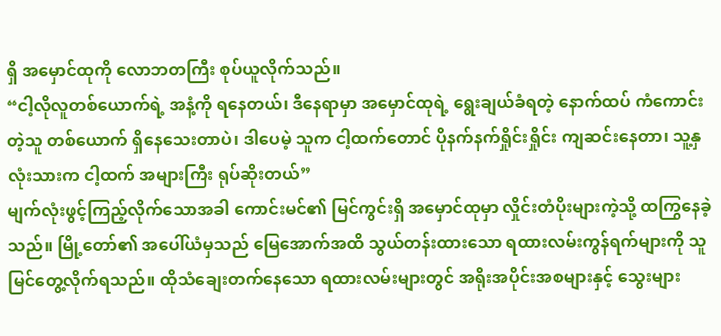ရှိ အမှောင်ထုကို လောဘတကြီး စုပ်ယူလိုက်သည်။
“ငါ့လိုလူတစ်ယောက်ရဲ့ အနံ့ကို ရနေတယ်၊ ဒီနေရာမှာ အမှောင်ထုရဲ့ ရွေးချယ်ခံရတဲ့ နောက်ထပ် ကံကောင်းတဲ့သူ တစ်ယောက် ရှိနေသေးတာပဲ၊ ဒါပေမဲ့ သူက ငါ့ထက်တောင် ပိုနက်နက်ရှိုင်းရှိုင်း ကျဆင်းနေတာ၊ သူ့နှလုံးသားက ငါ့ထက် အများကြီး ရုပ်ဆိုးတယ်”
မျက်လုံးဖွင့်ကြည့်လိုက်သောအခါ ကောင်းမင်၏ မြင်ကွင်းရှိ အမှောင်ထုမှာ လှိုင်းတံပိုးများကဲ့သို့ ထကြွနေခဲ့သည်။ မြို့တော်၏ အပေါ်ယံမှသည် မြေအောက်အထိ သွယ်တန်းထားသော ရထားလမ်းကွန်ရက်များကို သူ မြင်တွေ့လိုက်ရသည်။ ထိုသံချေးတက်နေသော ရထားလမ်းများတွင် အရိုးအပိုင်းအစများနှင့် သွေးများ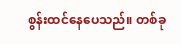စွန်းထင်နေပေသည်။ တစ်ခု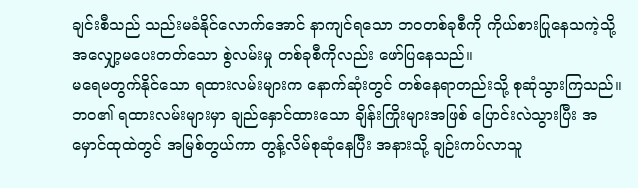ချင်းစီသည် သည်းမခံနိုင်လောက်အောင် နာကျင်ရသော ဘဝတစ်ခုစီကို ကိုယ်စားပြုနေသကဲ့သို့ အလျှော့မပေးတတ်သော စွဲလမ်းမှု တစ်ခုစီကိုလည်း ဖော်ပြနေသည်။
မရေမတွက်နိုင်သော ရထားလမ်းများက နောက်ဆုံးတွင် တစ်နေရာတည်းသို့ စုဆုံသွားကြသည်။ ဘဝ၏ ရထားလမ်းများမှာ ချည်နှောင်ထားသော ချိန်းကြိုးများအဖြစ် ပြောင်းလဲသွားပြီး အမှောင်ထုထဲတွင် အမြစ်တွယ်ကာ တွန့်လိမ်စုဆုံနေပြီး အနားသို့ ချဉ်းကပ်လာသူ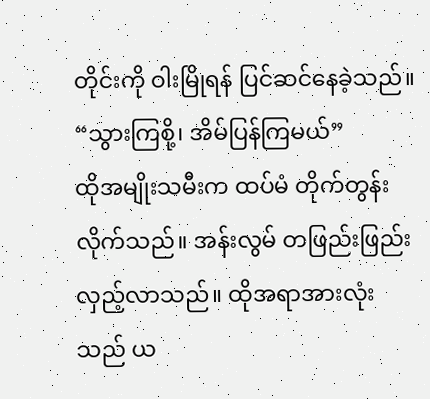တိုင်းကို ဝါးမြိုရန် ပြင်ဆင်နေခဲ့သည်။
“သွားကြစို့၊ အိမ်ပြန်ကြမယ်”
ထိုအမျိုးသမီးက ထပ်မံ တိုက်တွန်းလိုက်သည်။ အန်းလွမ် တဖြည်းဖြည်း လှည့်လာသည်။ ထိုအရာအားလုံးသည် ယ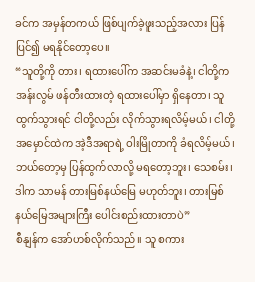ခင်က အမှန်တကယ် ဖြစ်ပျက်ခဲ့ဖူးသည့်အလား ပြန်ပြင်၍ မရနိုင်တော့ပေ။
“သူတို့ကို တား၊ ရထားပေါ်က အဆင်းမခံနဲ့၊ ငါတို့က အန်းလွမ် ဖန်တီးထားတဲ့ ရထားပေါ်မှာ ရှိနေတာ၊ သူ ထွက်သွားရင် ငါတို့လည်း လိုက်သွားရလိမ့်မယ်၊ ငါတို့ အမှောင်ထဲက အဲ့ဒီအရာရဲ့ ဝါးမြိုတာကို ခံရလိမ့်မယ်၊ ဘယ်တော့မှ ပြန်ထွက်လာလို့ မရတော့ဘူး၊ သေစမ်း၊ ဒါက သာမန် တားမြစ်နယ်မြေ မဟုတ်ဘူး၊ တားမြစ်နယ်မြေအများကြီး ပေါင်းစည်းထားတာပဲ”
စီနျန်က အော်ဟစ်လိုက်သည်။ သူ စကား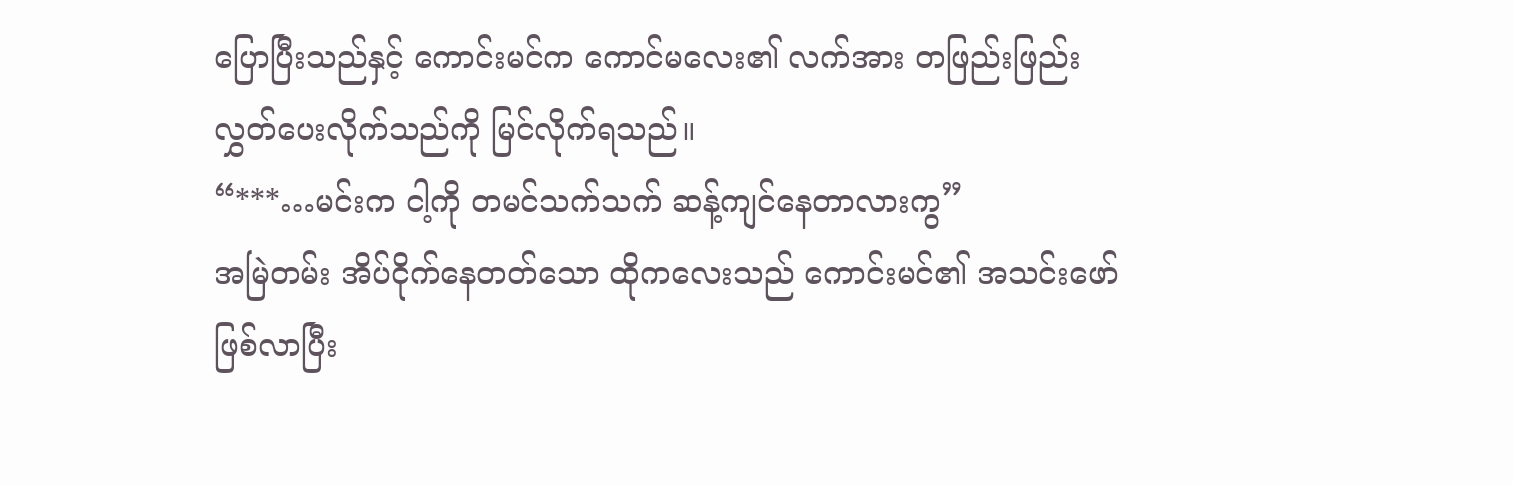ပြောပြီးသည်နှင့် ကောင်းမင်က ကောင်မလေး၏ လက်အား တဖြည်းဖြည်း လွှတ်ပေးလိုက်သည်ကို မြင်လိုက်ရသည်။
“***…မင်းက ငါ့ကို တမင်သက်သက် ဆန့်ကျင်နေတာလားကွ”
အမြဲတမ်း အိပ်ငိုက်နေတတ်သော ထိုကလေးသည် ကောင်းမင်၏ အသင်းဖော်ဖြစ်လာပြီး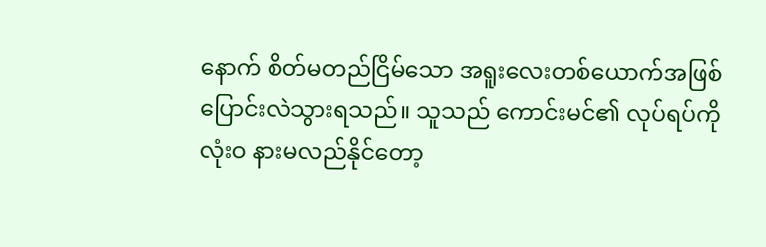နောက် စိတ်မတည်ငြိမ်သော အရူးလေးတစ်ယောက်အဖြစ် ပြောင်းလဲသွားရသည်။ သူသည် ကောင်းမင်၏ လုပ်ရပ်ကို လုံးဝ နားမလည်နိုင်တော့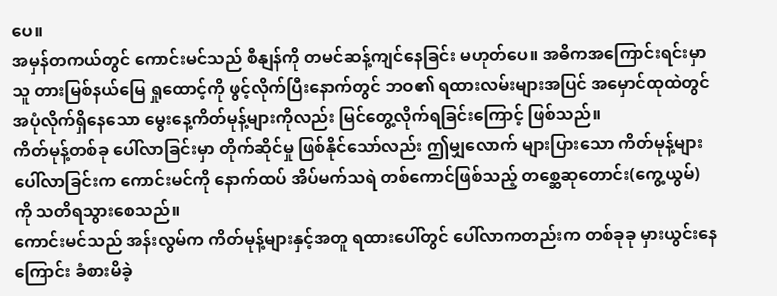ပေ။
အမှန်တကယ်တွင် ကောင်းမင်သည် စီနျန်ကို တမင်ဆန့်ကျင်နေခြင်း မဟုတ်ပေ။ အဓိကအကြောင်းရင်းမှာ သူ တားမြစ်နယ်မြေ ရှုထောင့်ကို ဖွင့်လိုက်ပြီးနောက်တွင် ဘဝ၏ ရထားလမ်းများအပြင် အမှောင်ထုထဲတွင် အပုံလိုက်ရှိနေသော မွေးနေ့ကိတ်မုန့်များကိုလည်း မြင်တွေ့လိုက်ရခြင်းကြောင့် ဖြစ်သည်။
ကိတ်မုန့်တစ်ခု ပေါ်လာခြင်းမှာ တိုက်ဆိုင်မှု ဖြစ်နိုင်သော်လည်း ဤမျှလောက် များပြားသော ကိတ်မုန့်များ ပေါ်လာခြင်းက ကောင်းမင်ကို နောက်ထပ် အိပ်မက်သရဲ တစ်ကောင်ဖြစ်သည့် တစ္ဆေဆုတောင်း(ကွေ့ယွမ်) ကို သတိရသွားစေသည်။
ကောင်းမင်သည် အန်းလွမ်က ကိတ်မုန့်များနှင့်အတူ ရထားပေါ်တွင် ပေါ်လာကတည်းက တစ်ခုခု မှားယွင်းနေကြောင်း ခံစားမိခဲ့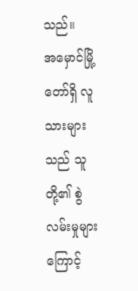သည်။
အမှောင်မြို့တော်ရှိ လူသားများသည် သူတို့၏ စွဲလမ်းမှုများကြောင့်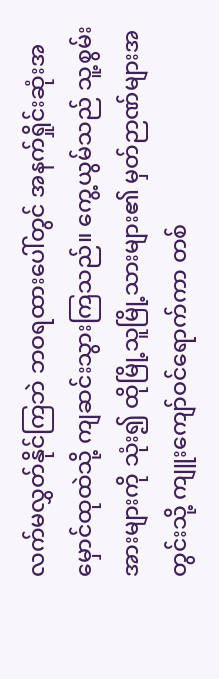လက်မလွှတ်နိုင်ကြဘဲ ဘဝရထားပေါ်တွင် အနက်ရှိုင်းဆုံးအမှောင်ထုထဲသို့ ကျဆင်းသွားကြသည်။ ကွေ့ယွမ်သည် သူ့စွမ်းအားများကို သုံး၍ ထိုမြို့သူမြို့သားများ၏ မှတ်ဉာဏ်များအတွင်းသို့ ကျူးကျော်ဝင်ရောက်ကာ တစ်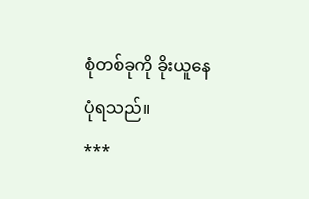စုံတစ်ခုကို ခိုးယူနေပုံရသည်။
***